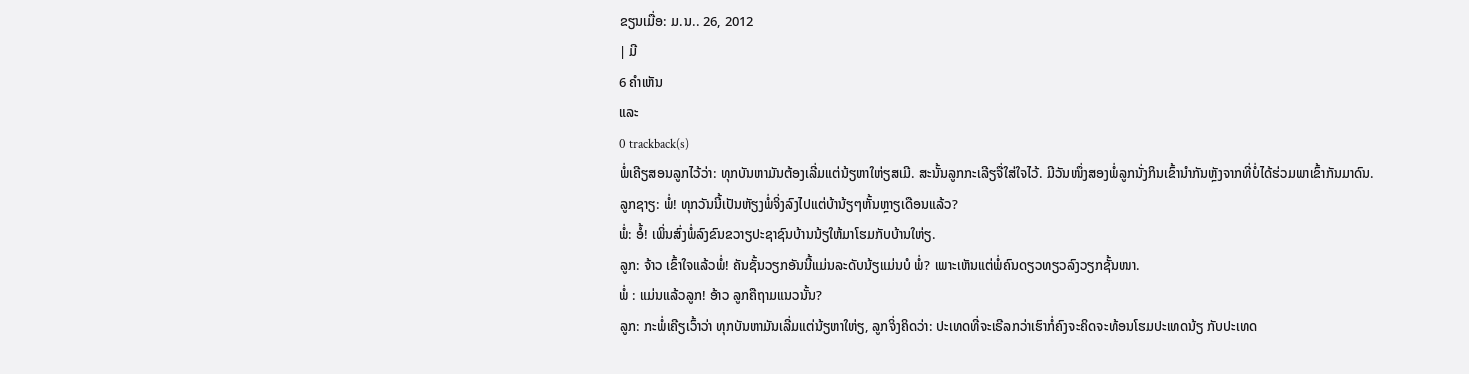ຂຽນເມື່ອ: ມ.ນ.. 26, 2012
| ມີ
6 ຄຳເຫັນ
ແລະ
0 trackback(s)
ພໍ່ເຄີຽສອນລູກໄວ້ວ່າ: ທຸກບັນຫາມັນຕ້ອງເລີ່ມແຕ່ນ້ຽຫາໃຫ່ຽສເມີ. ສະນັ້ນລູກກະເລີຽຈື່ໃສ່ໃຈໄວ້. ມີວັນໜຶ່ງສອງພໍ່ລູກນັ່ງກິນເຂົ້ານຳກັນຫຼັງຈາກທີ່ບໍ່ໄດ້ຮ່ວມພາເຂົ້າກັນມາດົນ.
ລູກຊາຽ: ພໍ່! ທຸກວັນນີ້ເປັນຫັຽງພໍ່ຈິ່ງລົງໄປແຕ່ບ້ານ້ຽໆຫັ້ນຫຼາຽເດືອນແລ້ວ?
ພໍ່: ອໍ້! ເພິ່ນສົ່ງພໍ່ລົງຂົນຂວາຽປະຊາຊົນບ້ານນ້ຽໃຫ້ມາໂຮມກັບບ້ານໃຫ່ຽ.
ລູກ: ຈ້າວ ເຂົ້າໃຈແລ້ວພໍ່! ຄັນຊັ້ນວຽກອັນນີ້ແມ່ນລະດັບນ້ຽແມ່ນບໍ ພໍ່? ເພາະເຫັນແຕ່ພໍ່ຄົນດຽວທຽວລົງວຽກຊັ້ນໜາ.
ພໍ່ : ແມ່ນແລ້ວລູກ! ອ້າວ ລູກຄືຖາມແນວນັ້ນ?
ລູກ: ກະພໍ່ເຄີຽເວົ້າວ່າ ທຸກບັນຫາມັນເລີ່ມແຕ່ນ້ຽຫາໃຫ່ຽ, ລູກຈິ່ງຄິດວ່າ: ປະເທດທີ່ຈະເຣີລກວ່າເຮົາກໍ່ຄົງຈະຄິດຈະທ້ອນໂຮມປະເທດນ້ຽ ກັບປະເທດ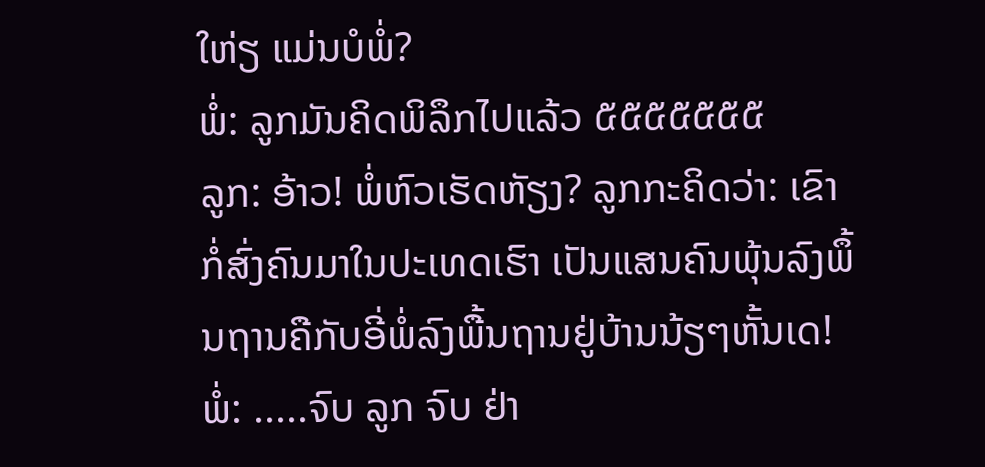ໃຫ່ຽ ແມ່ນບໍພໍ່?
ພໍ່: ລູກມັນຄິດພິລຶກໄປແລ້ວ ໕໕໕໕໕໕໕
ລູກ: ອ້າວ! ພໍ່ຫົວເຮັດຫັຽງ? ລູກກະຄິດວ່າ: ເຂົາກໍ່ສົ່ງຄົນມາໃນປະເທດເຮົາ ເປັນແສນຄົນພຸ້ນລົງພຶ້ນຖານຄືກັບອີ່ພໍ່ລົງພື້ນຖານຢູ່ບ້ານນ້ຽໆຫັ້ນເດ!
ພໍ່: .....ຈົບ ລູກ ຈົບ ຢ່າ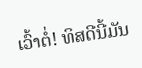ເວົ້າຕໍ່! ທິສດີນີ້ມັນ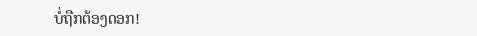ບໍ່ຖືກຕ້ອງດອກ!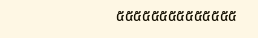໕໕໕໕໕໕໕໕໕໕໕໕໕໕